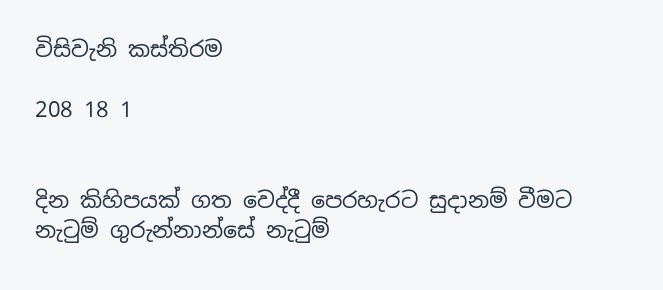විසිවැනි කස්තිරම

208 18 1


දින කිහිපයක් ගත වෙද්දී පෙරහැරට සුදානම් වීමට නැටුම් ගුරුන්නාන්සේ නැටුම්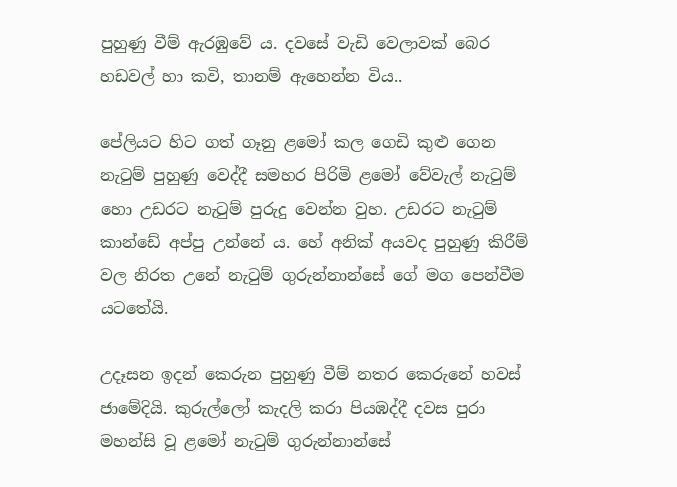පුහුණු වීම් ඇරඹුවේ ය. දවසේ වැඩි වෙලාවක් බෙර හඩවල් හා කවි, තානම් ඇහෙන්න විය..

පේලියට හිට ගත් ගෑනු ළමෝ කල ගෙඩි කුළු ගෙන නැටුම් පුහුණු වෙද්දී සමහර පිරිමි ළමෝ වේවැල් නැටුම් හො උඩරට නැටුම් පුරුදු වෙන්න වුහ. උඩරට නැටුම් කාන්ඩේ අප්පු උන්නේ ය. හේ අනික් අයවද පුහුණු කිරීම් වල නිරත උනේ නැටුම් ගුරුන්නාන්සේ ගේ මග පෙන්වීම යටතේයි.

උදෑසන ඉදන් කෙරුන පුහුණු වීම් නතර කෙරුනේ හවස් ජාමේදියි. කුරුල්ලෝ කැදලි කරා පියඹද්දී දවස පුරා මහන්සි වූ ළමෝ නැටුම් ගුරුන්නාන්සේ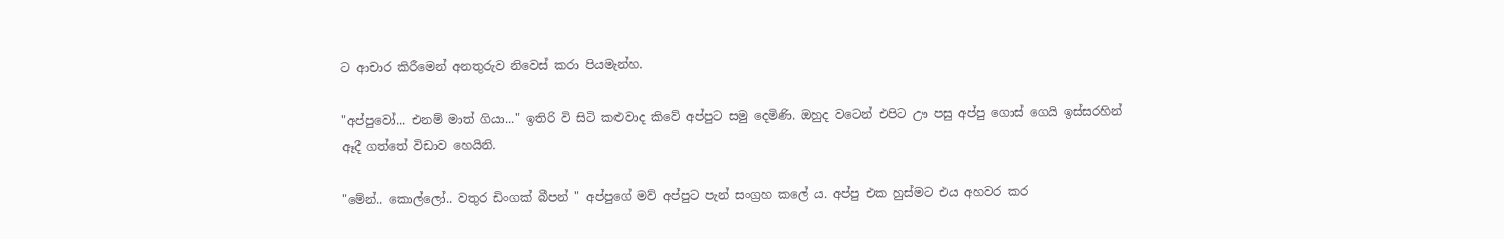ට ආචාර කිරීමෙන් අනතුරුව නිවෙස් කරා පියමැන්හ.

"අප්පුවෝ... එනම් මාත් ගියා..." ඉතිරි වි සිටි කළුවාද කිවේ අප්පුට සමු දෙමිණි. ඔහුද වටෙන් එපිට ඌ පසු අප්පු ගොස් ගෙයි ඉස්සරහින් ඈදී ගත්තේ විඩාව හෙයිනි.

"මේන්.. කොල්ලෝ.. වතුර ඩිංගක් බීපන් " අප්පුගේ මව් අප්පුට පැන් සංග්‍රහ කලේ ය. අප්පු එක හුස්මට එය අහවර කර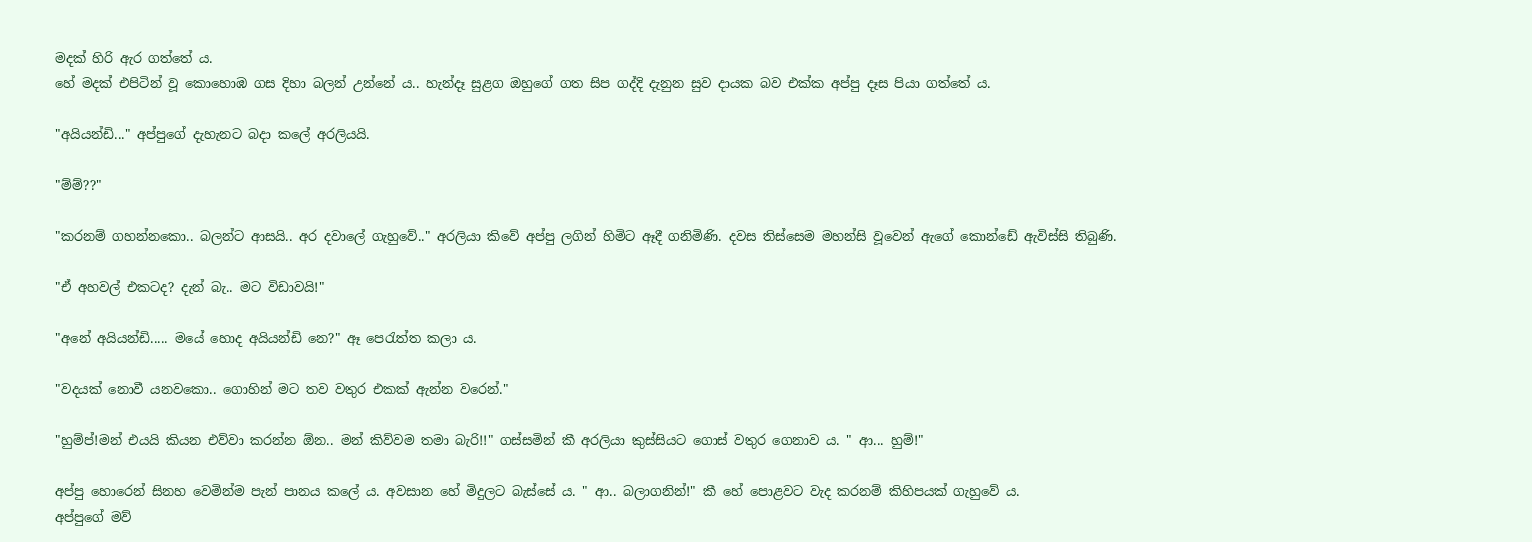මදක් හිරි ඇර ගත්තේ ය.
හේ මදක් එපිටින් වූ කොහොඹ ගස දිහා බලන් උන්නේ ය.. හැන්දෑ සුළග ඔහුගේ ගත සිප ගද්දි දැනුන සුව දායක බව එක්ක අප්පු දෑස පියා ගත්තේ ය.

"අයියන්ඩි..." අප්පුගේ දැහැනට බදා කලේ අරලියයි.

"ම්ම්??"

"කරනම් ගහන්නකො.. බලන්ට ආසයි.. අර දවාලේ ගැහුවේ.." අරලියා කිවේ අප්පු ලගින් හිමිට ඈදී ගනිමිණි. දවස තිස්සෙම මහන්සි වූවෙන් ඇගේ කොන්ඩේ ඇවිස්සි තිබුණි.

"ඒ අහවල් එකටද? දැන් බැ.. මට විඩාවයි!"

"අනේ අයියන්ඩි..... මයේ හොද අයියන්ඩි නෙ?" ඈ පෙරැත්ත කලා ය.

"වදයක් නොවී යනවකො.. ගොහින් මට තව වතුර එකක් ඇන්න වරෙන්."

"හුම්ප්!මන් එයයි කියන එව්වා කරන්න ඕන.. මන් කිව්වම තමා බැරි!!" ගස්සමින් කී අරලියා කුස්සියට ගොස් වතුර ගෙනාව ය. " ආ... හුම්!"

අප්පු හොරෙන් සිනහ වෙමින්ම පැන් පානය කලේ ය. අවසාන හේ මිදුලට බැස්සේ ය. " ආ.. බලාගනින්!" කී හේ පොළවට වැද කරනම් කිහිපයක් ගැහුවේ ය.
අප්පුගේ මව්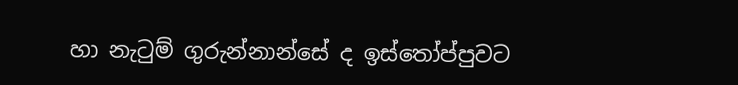හා නැටුම් ගුරුන්නාන්සේ ද ඉස්තෝප්පුවට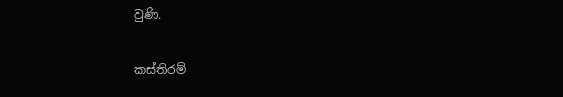වුණි.

කස්තිරම්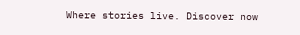Where stories live. Discover now